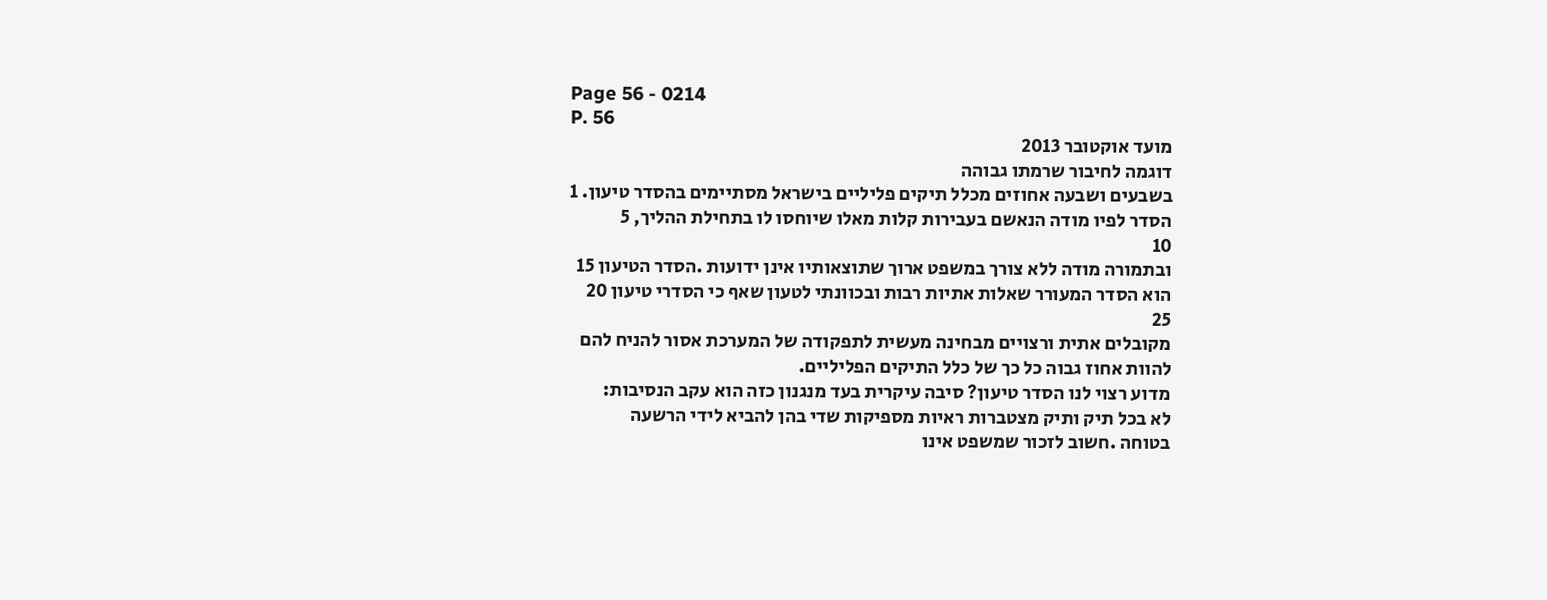Page 56 - 0214
P. 56
מועד אוקטובר 2013
דוגמה לחיבור שרמתו גבוהה
בשבעים ושבעה אחוזים מכלל תיקים פליליים בישראל מסתיימים בהסדר טיעון. 1
הסדר לפיו מודה הנאשם בעבירות קלות מאלו שיוחסו לו בתחילת ההליך, 5
10
ובתמורה מודה ללא צורך במשפט ארוך שתוצאותיו אינן ידועות .הסדר הטיעון 15
הוא הסדר המעורר שאלות אתיות רבות ובכוונתי לטעון שאף כי הסדרי טיעון 20
25
מקובלים אתית ורצויים מבחינה מעשית לתפקודה של המערכת אסור להניח להם
להוות אחוז גבוה כל כך של כלל התיקים הפליליים.
מדוע רצוי לנו הסדר טיעון? סיבה עיקרית בעד מנגנון כזה הוא עקב הנסיבות:
לא בכל תיק ותיק מצטברות ראיות מספיקות שדי בהן להביא לידי הרשעה
בטוחה .חשוב לזכור שמשפט אינו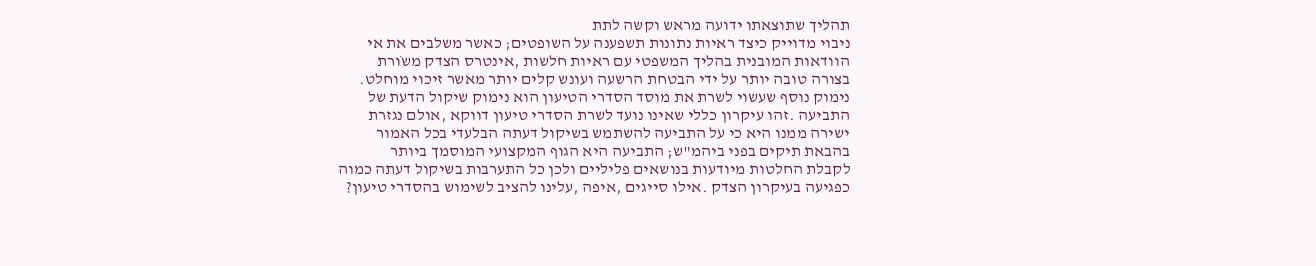תהליך שתוצאתו ידועה מראש וקשה לתת
ניבוי מדוייק כיצד ראיות נתונות תשפענה על השופטים; כאשר משלבים את אי
הוודאות המובנית בהליך המשפטי עם ראיות חלשות ,אינטרס הצדק משֹורת
בצורה טובה יותר על ידי הבטחת הרשעה ועונש קלים יותר מאשר זיכוי מוחלט.
נימוק נוסף שעשוי לשרת את מוסד הסדרי הטיעון הוא נימוק שיקול הדעת של
התביעה .זהו עיקרון כללי שאינו נועד לשרת הסדרי טיעון דווקא ,אולם נגזרת
ישירה ממנו היא כי על התביעה להשתמש בשיקול דעתה הבלעדי בכל האמור
בהבאת תיקים בפני ביהמ"ש; התביעה היא הגוף המקצועי המוסמך ביותר
לקבלת החלטות מיודעות בנושאים פליליים ולכן כל התערבות בשיקול דעתה כמוה
כפגיעה בעיקרון הצדק .אילו סייגים ,איפה ,עלינו להציב לשימוש בהסדרי טיעון?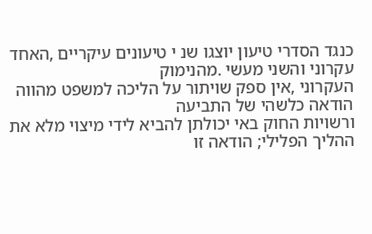כנגד הסדרי טיעון יוצגו שנ י טיעונים עיקריים ,האחד עקרוני והשני מעשי .מהנימוק
העקרוני ,אין ספק שויתור על הליכה למשפט מהווה הודאה כלשהי של התביעה
ורשויות החוק באי יכולתן להביא לידי מיצוי מלא את ההליך הפלילי; הודאה זו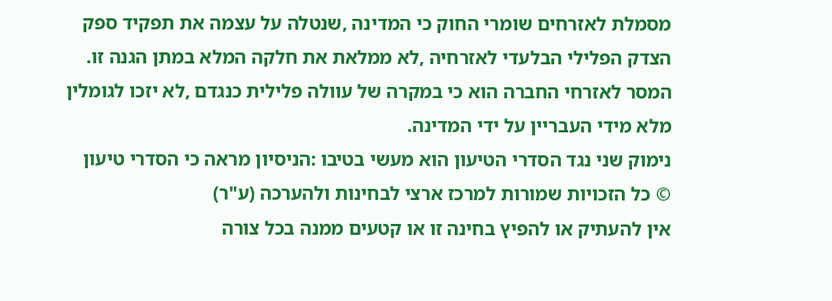מסמלת לאזרחים שומרי החוק כי המדינה ,שנטלה על עצמה את תפקיד ספק
הצדק הפלילי הבלעדי לאזרחיה ,לא ממלאת את חלקה המלא במתן הגנה זו.
המסר לאזרחי החברה הוא כי במקרה של עוולה פלילית כנגדם ,לא יזכו לגומלין
מלא מידי העבריין על ידי המדינה.
נימוק שני נגד הסדרי הטיעון הוא מעשי בטיבו :הניסיון מראה כי הסדרי טיעון
© כל הזכויות שמורות למרכז ארצי לבחינות ולהערכה (ע"ר)
אין להעתיק או להפיץ בחינה זו או קטעים ממנה בכל צורה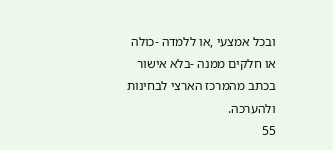ובכל אמצעי ,או ללמדה -כולה או חלקים ממנה -בלא אישור בכתב מהמרכז הארצי לבחינות ולהערכה.
55